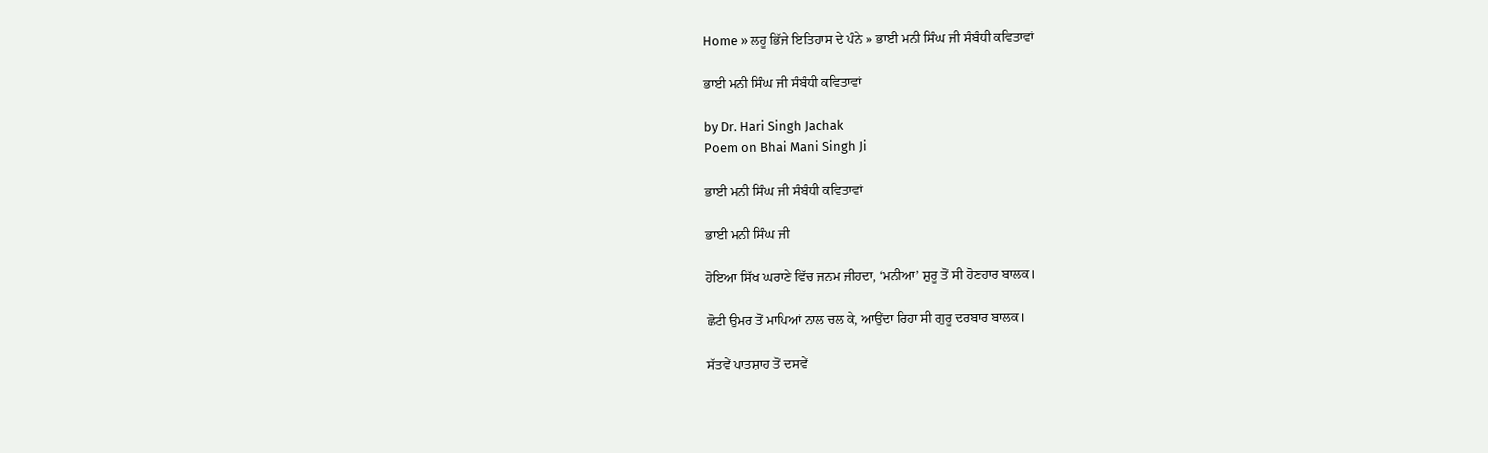Home » ਲਹੂ ਭਿੱਜੇ ਇਤਿਹਾਸ ਦੇ ਪੰਨੇ » ਭਾਈ ਮਨੀ ਸਿੰਘ ਜੀ ਸੰਬੰਧੀ ਕਵਿਤਾਵਾਂ

ਭਾਈ ਮਨੀ ਸਿੰਘ ਜੀ ਸੰਬੰਧੀ ਕਵਿਤਾਵਾਂ

by Dr. Hari Singh Jachak
Poem on Bhai Mani Singh Ji

ਭਾਈ ਮਨੀ ਸਿੰਘ ਜੀ ਸੰਬੰਧੀ ਕਵਿਤਾਵਾਂ

ਭਾਈ ਮਨੀ ਸਿੰਘ ਜੀ

ਹੋਇਆ ਸਿੱਖ ਘਰਾਣੇ ਵਿੱਚ ਜਨਮ ਜੀਹਦਾ, ‘ਮਨੀਆ’ ਸ਼ੁਰੂ ਤੋਂ ਸੀ ਹੋਣਹਾਰ ਬਾਲਕ।

ਛੋਟੀ ਉਮਰ ਤੋਂ ਮਾਪਿਆਂ ਨਾਲ ਚਲ ਕੇ, ਆਉਂਦਾ ਰਿਹਾ ਸੀ ਗੁਰੂ ਦਰਬਾਰ ਬਾਲਕ।

ਸੱਤਵੇਂ ਪਾਤਸ਼ਾਹ ਤੋਂ ਦਸਵੇਂ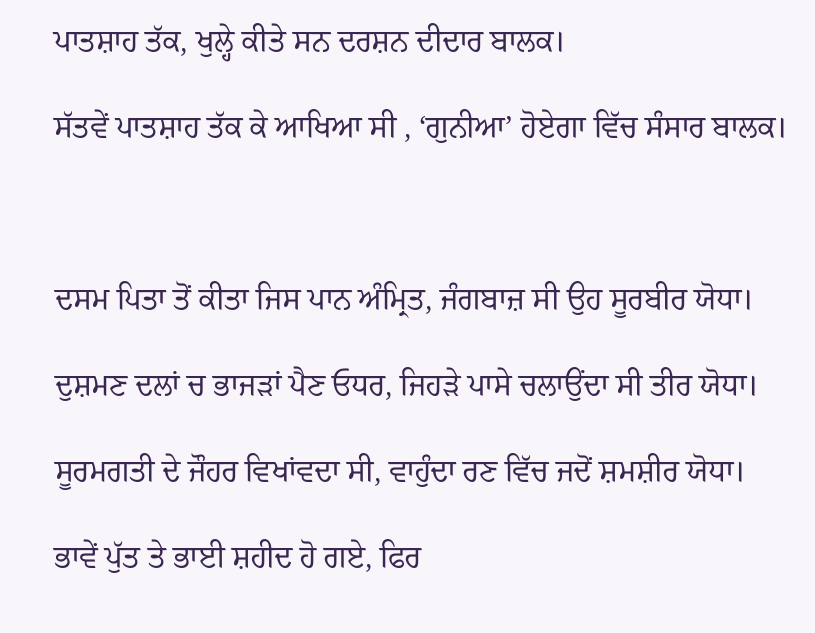ਪਾਤਸ਼ਾਹ ਤੱਕ, ਖੁਲ੍ਹੇ ਕੀਤੇ ਸਨ ਦਰਸ਼ਨ ਦੀਦਾਰ ਬਾਲਕ।

ਸੱਤਵੇਂ ਪਾਤਸ਼ਾਹ ਤੱਕ ਕੇ ਆਖਿਆ ਸੀ , ‘ਗੁਨੀਆ’ ਹੋਏਗਾ ਵਿੱਚ ਸੰਸਾਰ ਬਾਲਕ।



ਦਸਮ ਪਿਤਾ ਤੋਂ ਕੀਤਾ ਜਿਸ ਪਾਨ ਅੰਮ੍ਰਿਤ, ਜੰਗਬਾਜ਼ ਸੀ ਉਹ ਸੂਰਬੀਰ ਯੋਧਾ।

ਦੁਸ਼ਮਣ ਦਲਾਂ ਚ ਭਾਜੜਾਂ ਪੈਣ ਓਧਰ, ਜਿਹੜੇ ਪਾਸੇ ਚਲਾਉਂਦਾ ਸੀ ਤੀਰ ਯੋਧਾ।

ਸੂਰਮਗਤੀ ਦੇ ਜੌਹਰ ਵਿਖਾਂਵਦਾ ਸੀ, ਵਾਹੁੰਦਾ ਰਣ ਵਿੱਚ ਜਦੋਂ ਸ਼ਮਸ਼ੀਰ ਯੋਧਾ।

ਭਾਵੇਂ ਪੁੱਤ ਤੇ ਭਾਈ ਸ਼ਹੀਦ ਹੋ ਗਏ, ਫਿਰ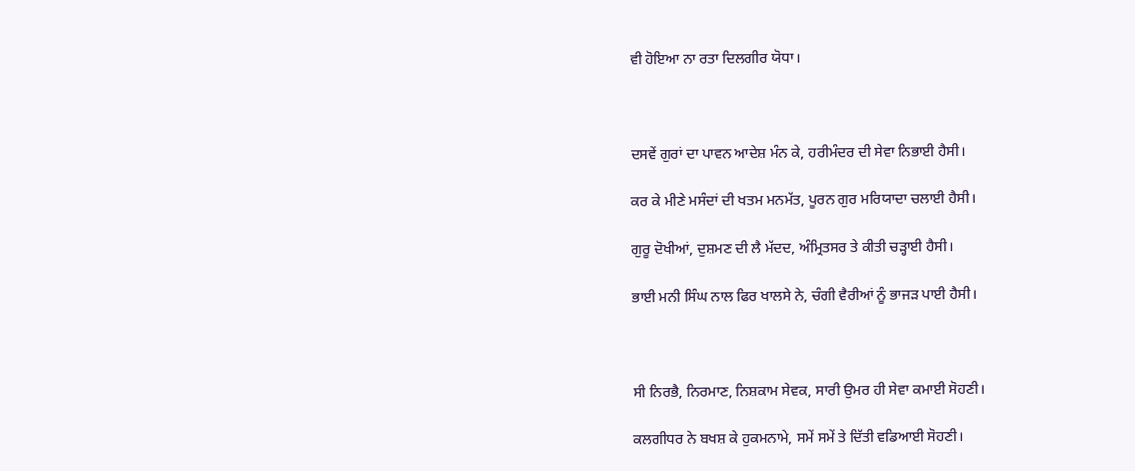ਵੀ ਹੋਇਆ ਨਾ ਰਤਾ ਦਿਲਗੀਰ ਯੋਧਾ।



ਦਸਵੇਂ ਗੁਰਾਂ ਦਾ ਪਾਵਨ ਆਦੇਸ਼ ਮੰਨ ਕੇ, ਹਰੀਮੰਦਰ ਦੀ ਸੇਵਾ ਨਿਭਾਈ ਹੈਸੀ।

ਕਰ ਕੇ ਮੀਣੇ ਮਸੰਦਾਂ ਦੀ ਖਤਮ ਮਨਮੱਤ, ਪੂਰਨ ਗੁਰ ਮਰਿਯਾਦਾ ਚਲਾਈ ਹੈਸੀ।

ਗੁਰੂ ਦੋਖੀਆਂ, ਦੁਸ਼ਮਣ ਦੀ ਲੈ ਮੱਦਦ, ਅੰਮ੍ਰਿਤਸਰ ਤੇ ਕੀਤੀ ਚੜ੍ਹਾਈ ਹੈਸੀ।

ਭਾਈ ਮਨੀ ਸਿੰਘ ਨਾਲ ਫਿਰ ਖਾਲਸੇ ਨੇ, ਚੰਗੀ ਵੈਰੀਆਂ ਨੂੰ ਭਾਜੜ ਪਾਈ ਹੈਸੀ।



ਸੀ ਨਿਰਭੈ, ਨਿਰਮਾਣ, ਨਿਸ਼ਕਾਮ ਸੇਵਕ, ਸਾਰੀ ਉਮਰ ਹੀ ਸੇਵਾ ਕਮਾਈ ਸੋਹਣੀ।

ਕਲਗੀਧਰ ਨੇ ਬਖਸ਼ ਕੇ ਹੁਕਮਨਾਮੇ, ਸਮੇਂ ਸਮੇਂ ਤੇ ਦਿੱਤੀ ਵਡਿਆਈ ਸੋਹਣੀ।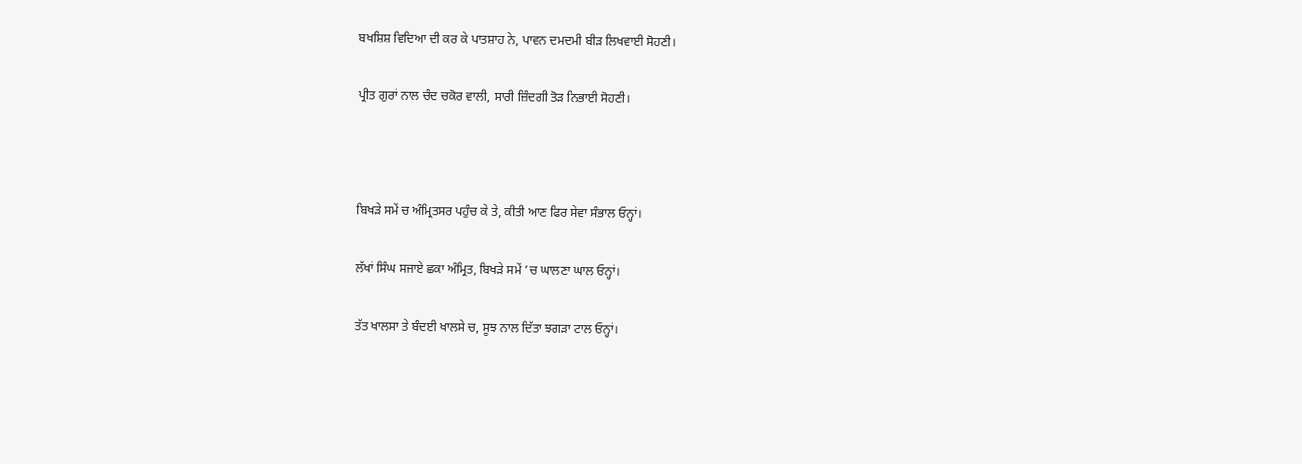ਬਖਸ਼ਿਸ਼ ਵਿਦਿਆ ਦੀ ਕਰ ਕੇ ਪਾਤਸ਼ਾਹ ਨੇ, ਪਾਵਨ ਦਮਦਮੀ ਬੀੜ ਲਿਖਵਾਈ ਸੋਹਣੀ।

ਪ੍ਰੀਤ ਗੁਰਾਂ ਨਾਲ ਚੰਦ ਚਕੋਰ ਵਾਲੀ, ਸਾਰੀ ਜ਼ਿੰਦਗੀ ਤੋੜ ਨਿਭਾਈ ਸੋਹਣੀ।



ਬਿਖੜੇ ਸਮੇਂ ਚ ਅੰਮ੍ਰਿਤਸਰ ਪਹੁੰਚ ਕੇ ਤੇ, ਕੀਤੀ ਆਣ ਫਿਰ ਸੇਵਾ ਸੰਭਾਲ ਓਨ੍ਹਾਂ।

ਲੱਖਾਂ ਸਿੰਘ ਸਜਾਏ ਛਕਾ ਅੰਮ੍ਰਿਤ, ਬਿਖੜੇ ਸਮੇਂ ’ਚ ਘਾਲਣਾ ਘਾਲ ਓਨ੍ਹਾਂ।

ਤੱਤ ਖਾਲਸਾ ਤੇ ਬੰਦਈ ਖਾਲਸੇ ਚ, ਸੂਝ ਨਾਲ ਦਿੱਤਾ ਝਗੜਾ ਟਾਲ ਓਨ੍ਹਾਂ।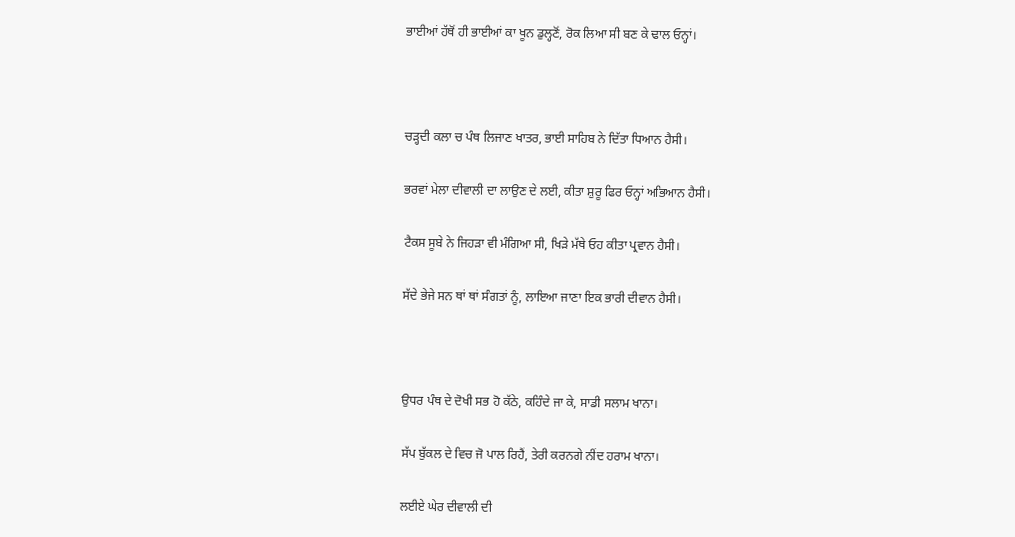ਭਾਈਆਂ ਹੱਥੋਂ ਹੀ ਭਾਈਆਂ ਕਾ ਖੂਨ ਡੁਲ੍ਹਣੋਂ, ਰੋਕ ਲਿਆ ਸੀ ਬਣ ਕੇ ਢਾਲ ਓਨ੍ਹਾਂ।



ਚੜ੍ਹਦੀ ਕਲਾ ਚ ਪੰਥ ਲਿਜਾਣ ਖਾਤਰ, ਭਾਈ ਸਾਹਿਬ ਨੇ ਦਿੱਤਾ ਧਿਆਨ ਹੈਸੀ।

ਭਰਵਾਂ ਮੇਲਾ ਦੀਵਾਲੀ ਦਾ ਲਾਉਣ ਦੇ ਲਈ, ਕੀਤਾ ਸ਼ੁਰੂ ਫਿਰ ਓਨ੍ਹਾਂ ਅਭਿਆਨ ਹੈਸੀ।

ਟੈਕਸ ਸੂਬੇ ਨੇ ਜਿਹੜਾ ਵੀ ਮੰਗਿਆ ਸੀ, ਖਿੜੇ ਮੱਥੇ ਓਹ ਕੀਤਾ ਪ੍ਰਵਾਨ ਹੈਸੀ।

ਸੱਦੇ ਭੇਜੇ ਸਨ ਥਾਂ ਥਾਂ ਸੰਗਤਾਂ ਨੂੰ, ਲਾਇਆ ਜਾਣਾ ਇਕ ਭਾਰੀ ਦੀਵਾਨ ਹੈਸੀ।



ਉਧਰ ਪੰਥ ਦੇ ਦੋਖੀ ਸਭ ਹੋ ਕੱਠੇ, ਕਹਿੰਦੇ ਜਾ ਕੇ, ਸਾਡੀ ਸਲਾਮ ਖਾਨਾ।

ਸੱਪ ਬੁੱਕਲ ਦੇ ਵਿਚ ਜੋ ਪਾਲ ਰਿਹੈਂ, ਤੇਰੀ ਕਰਨਗੇ ਨੀਂਦ ਹਰਾਮ ਖਾਨਾ।

ਲਈਏ ਘੇਰ ਦੀਵਾਲੀ ਦੀ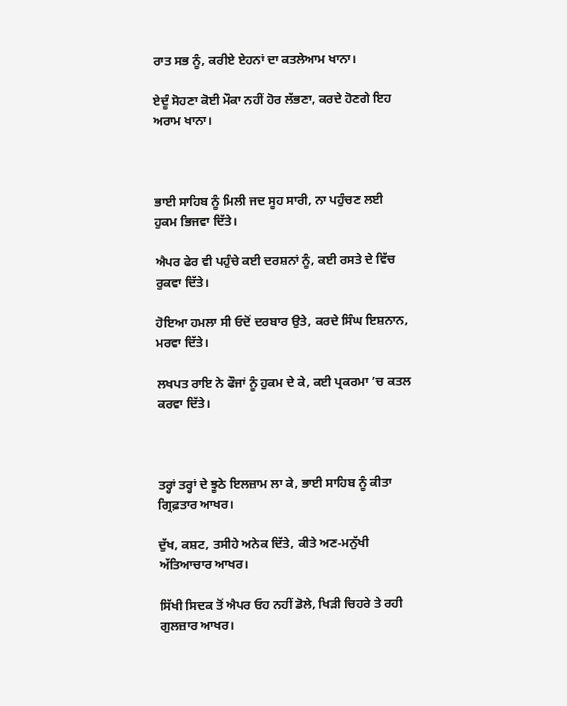ਰਾਤ ਸਭ ਨੂੰ, ਕਰੀਏ ਏਹਨਾਂ ਦਾ ਕਤਲੇਆਮ ਖਾਨਾ।

ਏਦੂੰ ਸੋਹਣਾ ਕੋਈ ਮੌਕਾ ਨਹੀਂ ਹੋਰ ਲੱਭਣਾ, ਕਰਦੇ ਹੋਣਗੇ ਇਹ ਅਰਾਮ ਖਾਨਾ।



ਭਾਈ ਸਾਹਿਬ ਨੂੰ ਮਿਲੀ ਜਦ ਸੂਹ ਸਾਰੀ, ਨਾ ਪਹੁੰਚਣ ਲਈ ਹੁਕਮ ਭਿਜਵਾ ਦਿੱਤੇ।

ਐਪਰ ਫੇਰ ਵੀ ਪਹੁੰਚੇ ਕਈ ਦਰਸ਼ਨਾਂ ਨੂੰ, ਕਈ ਰਸਤੇ ਦੇ ਵਿੱਚ ਰੁਕਵਾ ਦਿੱਤੇ।

ਹੋਇਆ ਹਮਲਾ ਸੀ ਓਦੋਂ ਦਰਬਾਰ ਉਤੇ, ਕਰਦੇ ਸਿੰਘ ਇਸ਼ਨਾਨ, ਮਰਵਾ ਦਿੱਤੇ।

ਲਖਪਤ ਰਾਇ ਨੇ ਫੌਜਾਂ ਨੂੰ ਹੁਕਮ ਦੇ ਕੇ, ਕਈ ਪ੍ਰਕਰਮਾ ’ਚ ਕਤਲ ਕਰਵਾ ਦਿੱਤੇ।



ਤਰ੍ਹਾਂ ਤਰ੍ਹਾਂ ਦੇ ਝੂਠੇ ਇਲਜ਼ਾਮ ਲਾ ਕੇ, ਭਾਈ ਸਾਹਿਬ ਨੂੰ ਕੀਤਾ ਗ੍ਰਿਫ਼ਤਾਰ ਆਖਰ।

ਦੁੱਖ, ਕਸ਼ਟ, ਤਸੀਹੇ ਅਨੇਕ ਦਿੱਤੇ, ਕੀਤੇ ਅਣ-ਮਨੁੱਖੀ ਅੱਤਿਆਚਾਰ ਆਖਰ।

ਸਿੱਖੀ ਸਿਦਕ ਤੋਂ ਐਪਰ ਓਹ ਨਹੀਂ ਡੋਲੇ, ਖਿੜੀ ਚਿਹਰੇ ਤੇ ਰਹੀ ਗੁਲਜ਼ਾਰ ਆਖਰ।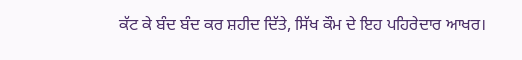ਕੱਟ ਕੇ ਬੰਦ ਬੰਦ ਕਰ ਸ਼ਹੀਦ ਦਿੱਤੇ, ਸਿੱਖ ਕੌਮ ਦੇ ਇਹ ਪਹਿਰੇਦਾਰ ਆਖਰ।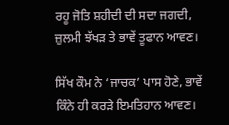ਰਹੂ ਜੋਤਿ ਸ਼ਹੀਦੀ ਦੀ ਸਦਾ ਜਗਦੀ, ਜ਼ੁਲਮੀ ਝੱਖੜ ਤੇ ਭਾਵੇਂ ਤੂਫਾਨ ਆਵਣ।

ਸਿੱਖ ਕੌਮ ਨੇ ‘ਜਾਚਕ’ ਪਾਸ ਹੋਣੇ, ਭਾਵੇਂ ਕਿੰਨੇ ਹੀ ਕਰੜੇ ਇਮਤਿਹਾਨ ਆਵਣ।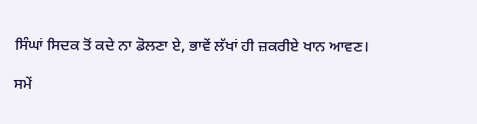ਸਿੰਘਾਂ ਸਿਦਕ ਤੋਂ ਕਦੇ ਨਾ ਡੋਲਣਾ ਏ, ਭਾਵੇਂ ਲੱਖਾਂ ਹੀ ਜ਼ਕਰੀਏ ਖਾਨ ਆਵਣ।

ਸਮੇਂ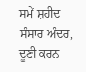ਸਮੇਂ ਸ਼ਹੀਦ ਸੰਸਾਰ ਅੰਦਰ, ਦੂਣੀ ਕਰਨ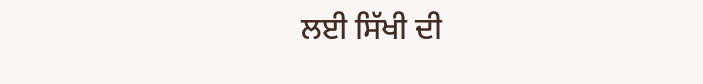ਲਈ ਸਿੱਖੀ ਦੀ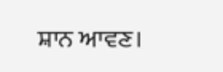ਸ਼ਾਨ ਆਵਣ।